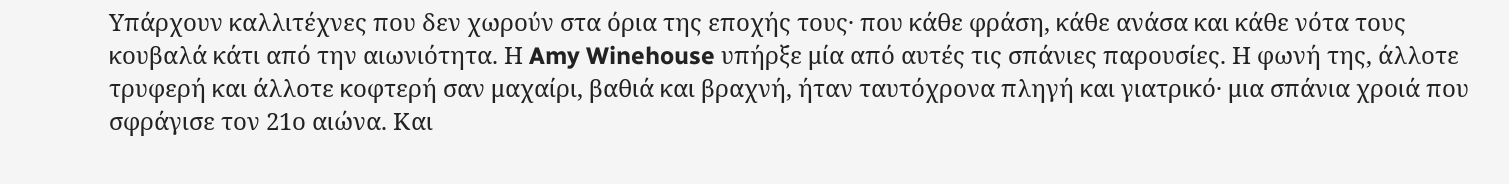Υπάρχουν καλλιτέχνες που δεν χωρούν στα όρια της εποχής τους· που κάθε φράση, κάθε ανάσα και κάθε νότα τους κουβαλά κάτι από την αιωνιότητα. Η Amy Winehouse υπήρξε μία από αυτές τις σπάνιες παρουσίες. Η φωνή της, άλλοτε τρυφερή και άλλοτε κοφτερή σαν μαχαίρι, βαθιά και βραχνή, ήταν ταυτόχρονα πληγή και γιατρικό· μια σπάνια χροιά που σφράγισε τον 21ο αιώνα. Και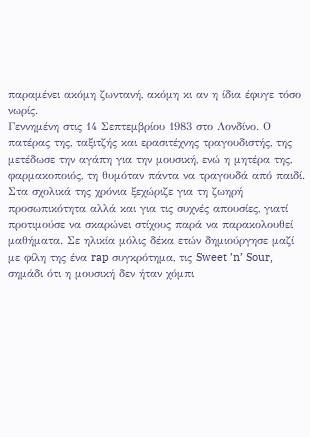παραμένει ακόμη ζωντανή, ακόμη κι αν η ίδια έφυγε τόσο νωρίς.
Γεννημένη στις 14 Σεπτεμβρίου 1983 στο Λονδίνο. Ο πατέρας της, ταξιτζής και ερασιτέχνης τραγουδιστής, της μετέδωσε την αγάπη για την μουσική, ενώ η μητέρα της, φαρμακοποιός, τη θυμόταν πάντα να τραγουδά από παιδί. Στα σχολικά της χρόνια ξεχώριζε για τη ζωηρή προσωπικότητα αλλά και για τις συχνές απουσίες, γιατί προτιμούσε να σκαρώνει στίχους παρά να παρακολουθεί μαθήματα. Σε ηλικία μόλις δέκα ετών δημιούργησε μαζί με φίλη της ένα rap συγκρότημα, τις Sweet ’n’ Sour, σημάδι ότι η μουσική δεν ήταν χόμπι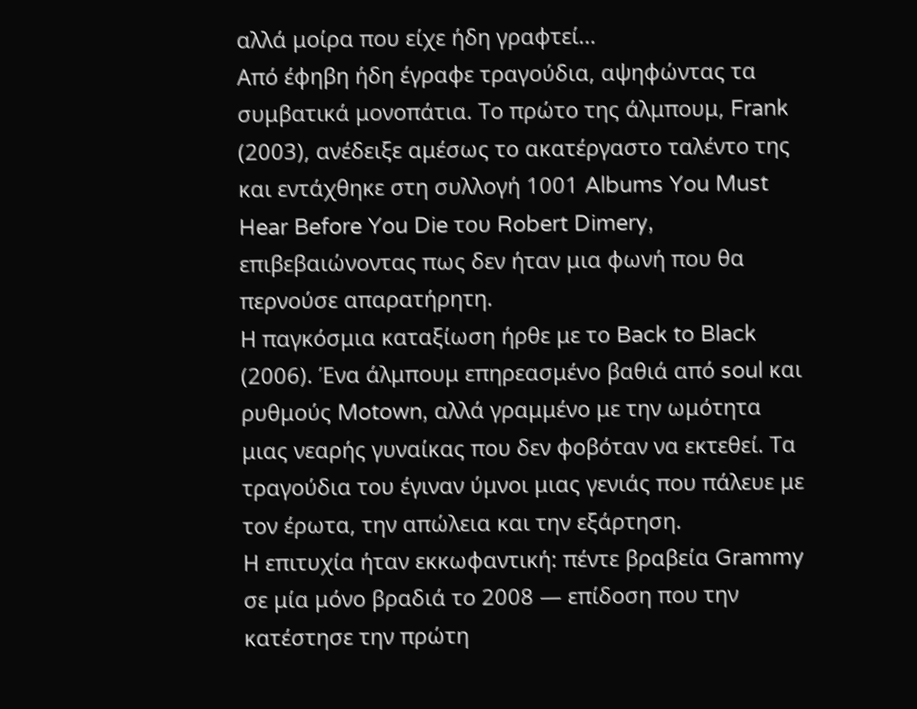αλλά μοίρα που είχε ήδη γραφτεί…
Από έφηβη ήδη έγραφε τραγούδια, αψηφώντας τα συμβατικά μονοπάτια. Το πρώτο της άλμπουμ, Frank (2003), ανέδειξε αμέσως το ακατέργαστο ταλέντο της και εντάχθηκε στη συλλογή 1001 Albums You Must Hear Before You Die του Robert Dimery, επιβεβαιώνοντας πως δεν ήταν μια φωνή που θα περνούσε απαρατήρητη.
Η παγκόσμια καταξίωση ήρθε με το Back to Black (2006). Ένα άλμπουμ επηρεασμένο βαθιά από soul και ρυθμούς Motown, αλλά γραμμένο με την ωμότητα μιας νεαρής γυναίκας που δεν φοβόταν να εκτεθεί. Τα τραγούδια του έγιναν ύμνοι μιας γενιάς που πάλευε με τον έρωτα, την απώλεια και την εξάρτηση.
Η επιτυχία ήταν εκκωφαντική: πέντε βραβεία Grammy σε μία μόνο βραδιά το 2008 — επίδοση που την κατέστησε την πρώτη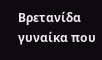Βρετανίδα γυναίκα που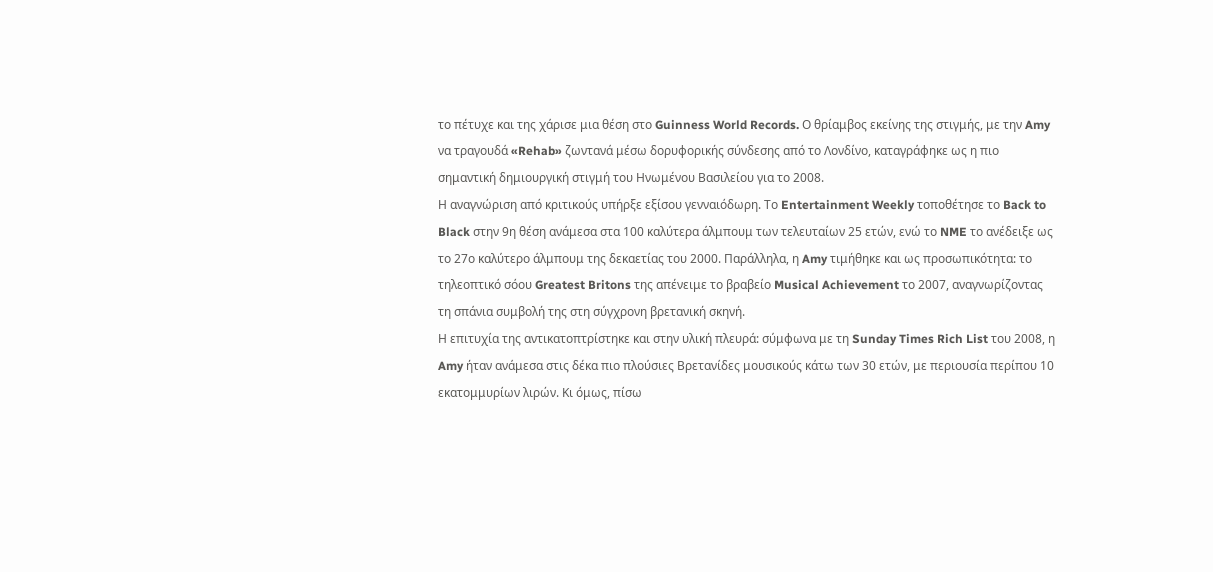το πέτυχε και της χάρισε μια θέση στο Guinness World Records. Ο θρίαμβος εκείνης της στιγμής, με την Amy να τραγουδά «Rehab» ζωντανά μέσω δορυφορικής σύνδεσης από το Λονδίνο, καταγράφηκε ως η πιο σημαντική δημιουργική στιγμή του Ηνωμένου Βασιλείου για το 2008.
Η αναγνώριση από κριτικούς υπήρξε εξίσου γενναιόδωρη. Το Entertainment Weekly τοποθέτησε το Back to Black στην 9η θέση ανάμεσα στα 100 καλύτερα άλμπουμ των τελευταίων 25 ετών, ενώ το NME το ανέδειξε ως το 27ο καλύτερο άλμπουμ της δεκαετίας του 2000. Παράλληλα, η Amy τιμήθηκε και ως προσωπικότητα: το τηλεοπτικό σόου Greatest Britons της απένειμε το βραβείο Musical Achievement το 2007, αναγνωρίζοντας τη σπάνια συμβολή της στη σύγχρονη βρετανική σκηνή.
Η επιτυχία της αντικατοπτρίστηκε και στην υλική πλευρά: σύμφωνα με τη Sunday Times Rich List του 2008, η Amy ήταν ανάμεσα στις δέκα πιο πλούσιες Βρετανίδες μουσικούς κάτω των 30 ετών, με περιουσία περίπου 10 εκατομμυρίων λιρών. Κι όμως, πίσω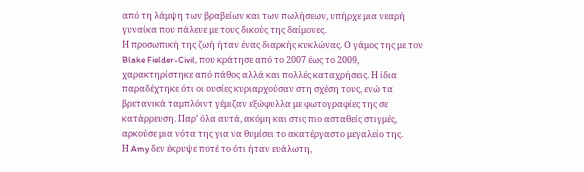από τη λάμψη των βραβείων και των πωλήσεων, υπήρχε μια νεαρή γυναίκα που πάλευε με τους δικούς της δαίμονες.
Η προσωπική της ζωή ήταν ένας διαρκής κυκλώνας. Ο γάμος της με τον Blake Fielder-Civil, που κράτησε από το 2007 έως το 2009, χαρακτηρίστηκε από πάθος αλλά και πολλές καταχρήσεις. Η ίδια παραδέχτηκε ότι οι ουσίες κυριαρχούσαν στη σχέση τους, ενώ τα βρετανικά ταμπλόιντ γέμιζαν εξώφυλλα με φωτογραφίες της σε κατάρρευση. Παρ’ όλα αυτά, ακόμη και στις πιο ασταθείς στιγμές, αρκούσε μια νότα της για να θυμίσει το ακατέργαστο μεγαλείο της.
Η Amy δεν έκρυψε ποτέ το ότι ήταν ευάλωτη,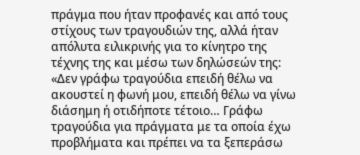πράγμα που ήταν προφανές και από τους στίχους των τραγουδιών της, αλλά ήταν απόλυτα ειλικρινής για το κίνητρο της τέχνης της και μέσω των δηλώσεών της:
«Δεν γράφω τραγούδια επειδή θέλω να ακουστεί η φωνή μου, επειδή θέλω να γίνω διάσημη ή οτιδήποτε τέτοιο… Γράφω τραγούδια για πράγματα με τα οποία έχω προβλήματα και πρέπει να τα ξεπεράσω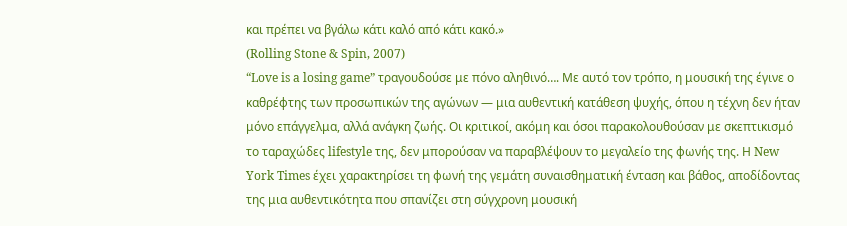και πρέπει να βγάλω κάτι καλό από κάτι κακό.»
(Rolling Stone & Spin, 2007)
“Love is a losing game” τραγουδούσε με πόνο αληθινό…. Με αυτό τον τρόπο, η μουσική της έγινε ο καθρέφτης των προσωπικών της αγώνων — μια αυθεντική κατάθεση ψυχής, όπου η τέχνη δεν ήταν μόνο επάγγελμα, αλλά ανάγκη ζωής. Οι κριτικοί, ακόμη και όσοι παρακολουθούσαν με σκεπτικισμό το ταραχώδες lifestyle της, δεν μπορούσαν να παραβλέψουν το μεγαλείο της φωνής της. Η New York Times έχει χαρακτηρίσει τη φωνή της γεμάτη συναισθηματική ένταση και βάθος, αποδίδοντας της μια αυθεντικότητα που σπανίζει στη σύγχρονη μουσική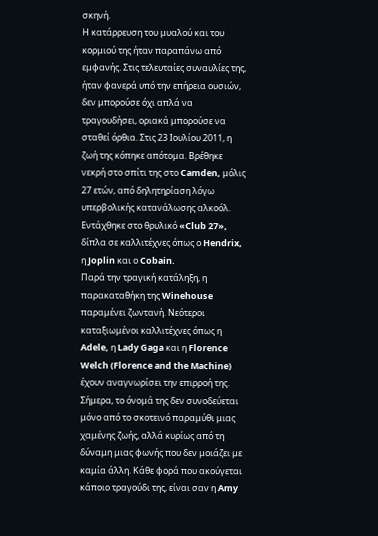σκηνή.
Η κατάρρευση του μυαλού και του κορμιού της ήταν παραπάνω από εμφανής. Στις τελευταίες συναυλίες της, ήταν φανερά υπό την επήρεια ουσιών, δεν μπορούσε όχι απλά να τραγουδήσει, οριακά μπορούσε να σταθεί όρθια. Στις 23 Ιουλίου 2011, η ζωή της κόπηκε απότομα. Βρέθηκε νεκρή στο σπίτι της στο Camden, μόλις 27 ετών, από δηλητηρίαση λόγω υπερβολικής κατανάλωσης αλκοόλ. Εντάχθηκε στο θρυλικό «Club 27», δίπλα σε καλλιτέχνες όπως ο Hendrix, η Joplin και ο Cobain.
Παρά την τραγική κατάληξη, η παρακαταθήκη της Winehouse παραμένει ζωντανή. Νεότεροι καταξιωμένοι καλλιτέχνες όπως η Adele, η Lady Gaga και η Florence Welch (Florence and the Machine) έχουν αναγνωρίσει την επιρροή της. Σήμερα, το όνομά της δεν συνοδεύεται μόνο από το σκοτεινό παραμύθι μιας χαμένης ζωής, αλλά κυρίως από τη δύναμη μιας φωνής που δεν μοιάζει με καμία άλλη. Κάθε φορά που ακούγεται κάποιο τραγούδι της, είναι σαν η Amy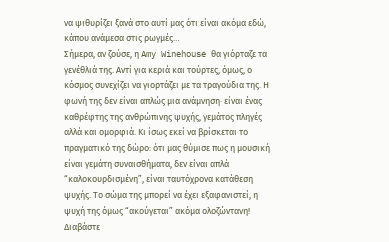να ψιθυρίζει ξανά στο αυτί μας ότι είναι ακόμα εδώ, κάπου ανάμεσα στις ρωγμές…
Σήμερα, αν ζούσε, η Amy Winehouse θα γιόρταζε τα γενέθλιά της. Αντί για κεριά και τούρτες, όμως, ο κόσμος συνεχίζει να γιορτάζει με τα τραγούδια της. Η φωνή της δεν είναι απλώς μια ανάμνηση· είναι ένας καθρέφτης της ανθρώπινης ψυχής, γεμάτος πληγές αλλά και ομορφιά. Κι ίσως εκεί να βρίσκεται το πραγματικό της δώρο: ότι μας θύμισε πως η μουσική είναι γεμάτη συναισθήματα, δεν είναι απλά “καλοκουρδισμένη”, είναι ταυτόχρονα κατάθεση ψυχής. Το σώμα της μπορεί να έχει εξαφανιστεί, η ψυχή της όμως “ακούγεται” ακόμα ολοζώντανη!
Διαβάστε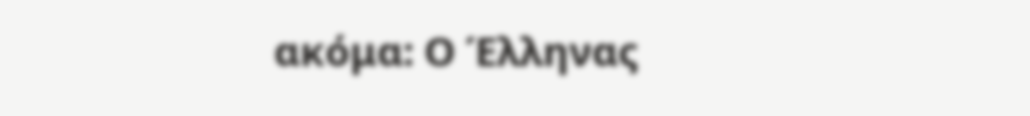ακόμα: Ο Έλληνας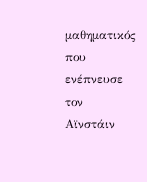μαθηματικός που ενέπνευσε τον Αϊνστάιν